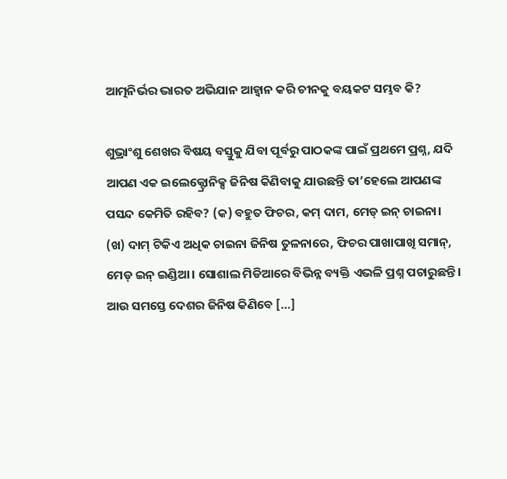ଆତ୍ମନିର୍ଭର ଭାରତ ଅଭିଯାନ ଆହ୍ୱାନ କରି ଚୀନକୁ ବୟକଟ ସମ୍ଭବ କି?

ଶୁଭ୍ରାଂଶୁ ଶେଖର ବିଷୟ ବସ୍ତୁକୁ ଯିବା ପୂର୍ବରୁ ପାଠକଙ୍କ ପାଇଁ ପ୍ରଥମେ ପ୍ରଶ୍ନ, ଯଦି ଆପଣ ଏକ ଇଲେକ୍ଟ୍ରୋନିକ୍ସ ଜିନିଷ କିଣିବାକୁ ଯାଉଛନ୍ତି ତା’ହେଲେ ଆପଣଙ୍କ ପସନ୍ଦ କେମିତି ରହିବ? (କ) ବହୁତ ଫିଚର, କମ୍ ଦାମ, ମେଡ୍ ଇନ୍ ଚାଇନା। (ଖ) ଦାମ୍ ଟିକିଏ ଅଧିକ ଚାଇନା ଜିନିଷ ତୁଳନାରେ, ଫିଚର ପାଖାପାଖି ସମାନ୍, ମେଡ୍ ଇନ୍ ଇଣ୍ଡିଆ। ସୋଶାଲ ମିଡିଆରେ ବିଭିନ୍ନ ବ୍ୟକ୍ତି ଏଭଳି ପ୍ରଶ୍ନ ପଚାରୁଛନ୍ତି। ଆଉ ସମସ୍ତେ ଦେଶର ଜିନିଷ କିଣିବେ […]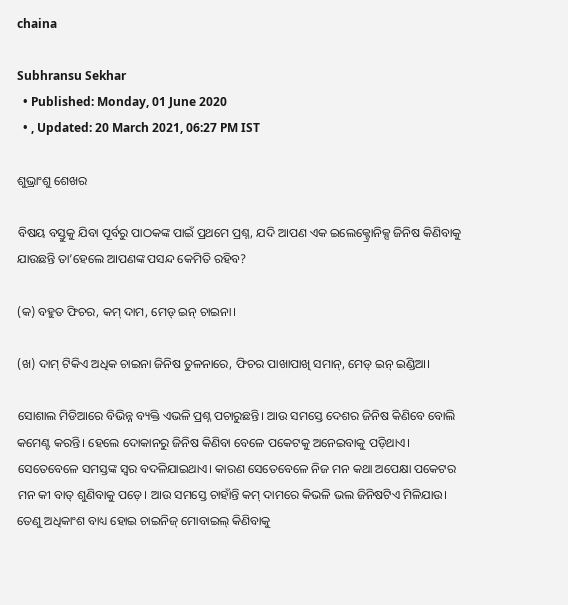chaina

Subhransu Sekhar
  • Published: Monday, 01 June 2020
  • , Updated: 20 March 2021, 06:27 PM IST

ଶୁଭ୍ରାଂଶୁ ଶେଖର

ବିଷୟ ବସ୍ତୁକୁ ଯିବା ପୂର୍ବରୁ ପାଠକଙ୍କ ପାଇଁ ପ୍ରଥମେ ପ୍ରଶ୍ନ, ଯଦି ଆପଣ ଏକ ଇଲେକ୍ଟ୍ରୋନିକ୍ସ ଜିନିଷ କିଣିବାକୁ ଯାଉଛନ୍ତି ତା’ହେଲେ ଆପଣଙ୍କ ପସନ୍ଦ କେମିତି ରହିବ?

(କ) ବହୁତ ଫିଚର, କମ୍ ଦାମ, ମେଡ୍ ଇନ୍ ଚାଇନା।

(ଖ) ଦାମ୍ ଟିକିଏ ଅଧିକ ଚାଇନା ଜିନିଷ ତୁଳନାରେ, ଫିଚର ପାଖାପାଖି ସମାନ୍, ମେଡ୍ ଇନ୍ ଇଣ୍ଡିଆ।

ସୋଶାଲ ମିଡିଆରେ ବିଭିନ୍ନ ବ୍ୟକ୍ତି ଏଭଳି ପ୍ରଶ୍ନ ପଚାରୁଛନ୍ତି। ଆଉ ସମସ୍ତେ ଦେଶର ଜିନିଷ କିଣିବେ ବୋଲି କମେଣ୍ଟ କରନ୍ତି। ହେଲେ ଦୋକାନରୁ ଜିନିଷ କିଣିବା ବେଳେ ପକେଟକୁ ଅନେଇବାକୁ ପଡ଼ିଥାଏ। ସେତେବେଳେ ସମସ୍ତଙ୍କ ସ୍ୱର ବଦଳିଯାଇଥାଏ। କାରଣ ସେତେବେଳେ ନିଜ ମନ କଥା ଅପେକ୍ଷା ପକେଟର ମନ କୀ ବାତ୍ ଶୁଣିବାକୁ ପଡ଼େ। ଆଉ ସମସ୍ତେ ଚାହାଁନ୍ତି କମ୍ ଦାମରେ କିଭଳି ଭଲ ଜିନିଷଟିଏ ମିଳିଯାଉ। ତେଣୁ ଅଧିକାଂଶ ବାଧ୍ୟ ହୋଇ ଚାଇନିଜ୍ ମୋବାଇଲ୍ କିଣିବାକୁ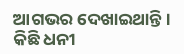ଆଗଭର ଦେଖାଇଥାନ୍ତି। କିଛି ଧନୀ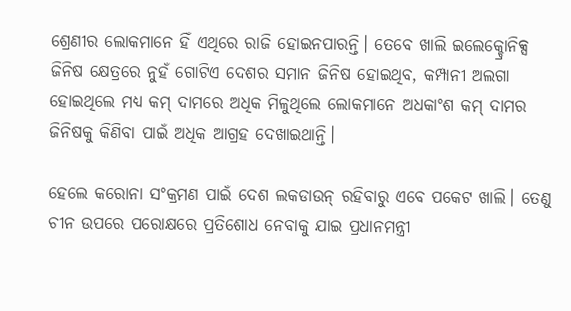ଶ୍ରେଣୀର ଲୋକମାନେ ହିଁ ଏଥିରେ ରାଜି ହୋଇନପାରନ୍ତି। ତେବେ ଖାଲି ଇଲେକ୍ଚ୍ରୋନିକ୍ସ ଜିନିଷ କ୍ଷେତ୍ରରେ ନୁହଁ ଗୋଟିଏ ଦେଶର ସମାନ ଜିନିଷ ହୋଇଥିବ, କମ୍ପାନୀ ଅଲଗା ହୋଇଥିଲେ ମଧ୍ୟ କମ୍ ଦାମରେ ଅଧିକ ମିଳୁଥିଲେ ଲୋକମାନେ ଅଧକାଂଶ କମ୍ ଦାମର ଜିନିଷକୁ କିଣିବା ପାଇଁ ଅଧିକ ଆଗ୍ରହ ଦେଖାଇଥାନ୍ତି।

ହେଲେ କରୋନା ସଂକ୍ରମଣ ପାଇଁ ଦେଶ ଲକଡାଉନ୍ ରହିବାରୁ ଏବେ ପକେଟ ଖାଲି। ତେଣୁ ଚୀନ ଉପରେ ପରୋକ୍ଷରେ ପ୍ରତିଶୋଧ ନେବାକୁ ଯାଇ ପ୍ରଧାନମନ୍ତ୍ରୀ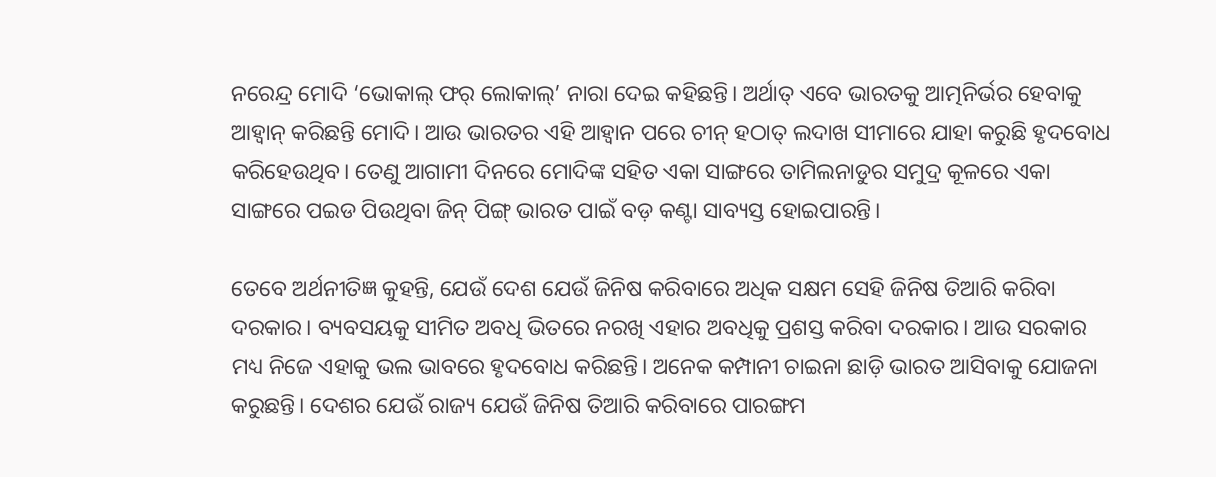ନରେନ୍ଦ୍ର ମୋଦି ‘ଭୋକାଲ୍ ଫର୍ ଲୋକାଲ୍’ ନାରା ଦେଇ କହିଛନ୍ତି। ଅର୍ଥାତ୍ ଏବେ ଭାରତକୁ ଆତ୍ମନିର୍ଭର ହେବାକୁ ଆହ୍ୱାନ୍ କରିଛନ୍ତି ମୋଦି। ଆଉ ଭାରତର ଏହି ଆହ୍ୱାନ ପରେ ଚୀନ୍ ହଠାତ୍ ଲଦାଖ ସୀମାରେ ଯାହା କରୁଛି ହୃଦବୋଧ କରିହେଉଥିବ। ତେଣୁ ଆଗାମୀ ଦିନରେ ମୋଦିଙ୍କ ସହିତ ଏକା ସାଙ୍ଗରେ ତାମିଲନାଡୁର ସମୁଦ୍ର କୂଳରେ ଏକା ସାଙ୍ଗରେ ପଇଡ ପିଉଥିବା ଜିନ୍ ପିଙ୍ଗ୍ ଭାରତ ପାଇଁ ବଡ଼ କଣ୍ଟା ସାବ୍ୟସ୍ତ ହୋଇପାରନ୍ତି।

ତେବେ ଅର୍ଥନୀତିଜ୍ଞ କୁହନ୍ତି, ଯେଉଁ ଦେଶ ଯେଉଁ ଜିନିଷ କରିବାରେ ଅଧିକ ସକ୍ଷମ ସେହି ଜିନିଷ ତିଆରି କରିବା ଦରକାର। ବ୍ୟବସୟକୁ ସୀମିତ ଅବଧି ଭିତରେ ନରଖି ଏହାର ଅବଧିକୁ ପ୍ରଶସ୍ତ କରିବା ଦରକାର। ଆଉ ସରକାର ମଧ୍ୟ ନିଜେ ଏହାକୁ ଭଲ ଭାବରେ ହୃଦବୋଧ କରିଛନ୍ତି। ଅନେକ କମ୍ପାନୀ ଚାଇନା ଛାଡ଼ି ଭାରତ ଆସିବାକୁ ଯୋଜନା କରୁଛନ୍ତି। ଦେଶର ଯେଉଁ ରାଜ୍ୟ ଯେଉଁ ଜିନିଷ ତିଆରି କରିବାରେ ପାରଙ୍ଗମ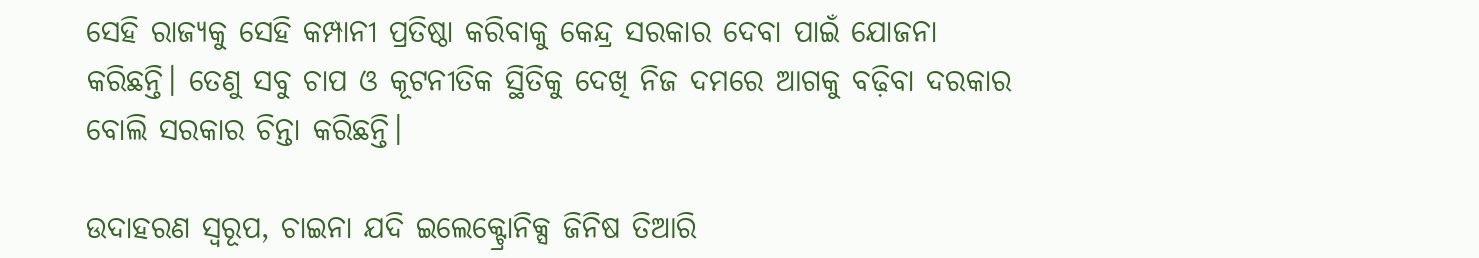ସେହି ରାଜ୍ୟକୁ ସେହି କମ୍ପାନୀ ପ୍ରତିଷ୍ଠା କରିବାକୁ କେନ୍ଦ୍ର ସରକାର ଦେବା ପାଇଁ ଯୋଜନା କରିଛନ୍ତି। ତେଣୁ ସବୁ ଚାପ ଓ କୂଟନୀତିକ ସ୍ଥିତିକୁ ଦେଖି ନିଜ ଦମରେ ଆଗକୁ ବଢ଼ିବା ଦରକାର ବୋଲି ସରକାର ଚିନ୍ତା କରିଛନ୍ତି।

ଉଦାହରଣ ସ୍ୱରୂପ, ଚାଇନା ଯଦି ଇଲେକ୍ଟ୍ରୋନିକ୍ସ ଜିନିଷ ତିଆରି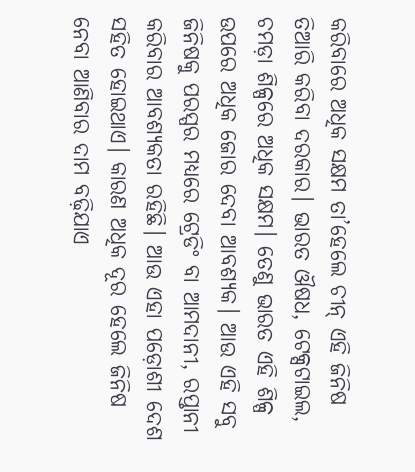କରିବାରେ ଅଧିକ ସକ୍ଷମ ତା’ହେଲେ ଚୀନ୍ ଏହି ଜିନିଷ ତିଆରି କରିବା ଦରକାର। ଭାରତ ଔଷଧ, ଟେକ୍ସଟାଇଲ, ଚମଡ଼ା ଶିଳ୍ପରେ ଅଧିକ ସକ୍ଷମ। ତେଣୁ ଭାରତ ଏହି ଶିଳ୍ପ ଉପରେ ଅଧିକ ଜୋର ଦେବା ଆବଶ୍ୟକ। ଆଉ ଏହି ସବୁ ଜିନିଷକୁ ପରସ୍ପର ମଧ୍ୟରେ ଟ୍ରେଡିଂ ବା ଆମଦାନୀ, ରପ୍ତାନୀ କରିବାର ଆବଶ୍ୟକତା ରହିଛି। ଆଉ ଏହା ପଡ଼ୋଶୀ ଦେଶ ସହିତ ହୋଇଥାଏ। କାରଣ ଅଧିକ ଦୂର ହେଲେ ଜିନିଷ ନେବା ଆଣିବାର ଦାମ ବଢ଼ିଯାଏ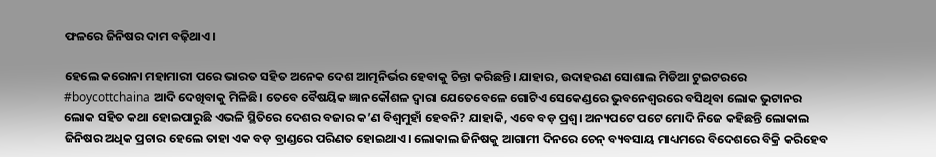ଫଳରେ ଜିନିଷର ଦାମ ବଢ଼ିଥାଏ।

ହେଲେ କରୋନା ମହାମାରୀ ପରେ ଭାରତ ସହିତ ଅନେକ ଦେଶ ଆତ୍ମନିର୍ଭର ହେବାକୁ ଚିନ୍ତା କରିଛନ୍ତି। ଯାହାର, ଉଦାହରଣ ସୋଶାଲ ମିଡିଆ ଟୁଇଟରରେ #boycottchaina ଆଦି ଦେଖିବାକୁ ମିଳିଛି। ତେବେ ବୈଷୟିକ ଜ୍ଞାନକୌଶଳ ଦ୍ୱାରା ଯେତେବେଳେ ଗୋଟିଏ ସେକେଣ୍ଡରେ ଭୁବନେଶ୍ୱରରେ ବସିଥିବା ଲୋକ ଭୁଟାନର ଲୋକ ସହିତ କଥା ହୋଇପାରୁଛି ଏଭଳି ସ୍ଥିତିରେ ଦେଶର ବଜାର କ’ଣ ବିଶ୍ୱମୁହାଁ ହେବନି? ଯାହାକି, ଏବେ ବଡ଼ ପ୍ରଶ୍ୱ। ଅନ୍ୟପଟେ ପଟେ ମୋଦି ନିଜେ କହିଛନ୍ତି ଲୋକାଲ ଜିନିଷର ଅଧିକ ପ୍ରଚାର ହେଲେ ତାହା ଏକ ବଡ଼ ବ୍ରାଣ୍ଡରେ ପରିଣତ ହୋଇଥାଏ। ଲୋକାଲ ଜିନିଷକୁ ଆଗାମୀ ଦିନରେ ଚେନ୍ ବ୍ୟବସାୟ ମାଧ୍ୟମରେ ବିଦେଶରେ ବିକ୍ରି କରିହେବ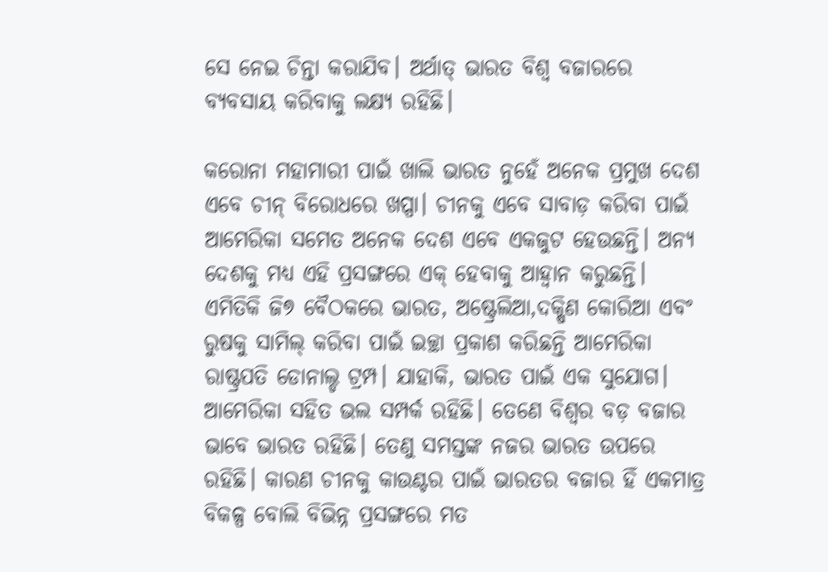ସେ ନେଇ ଚିନ୍ତା କରାଯିବ। ଅର୍ଥାତ୍ ଭାରତ ବିଶ୍ୱ ବଜାରରେ ବ୍ୟବସାୟ କରିବାକୁ ଲକ୍ଷ୍ୟ ରହିଛି।

କରୋନା ମହାମାରୀ ପାଇଁ ଖାଲି ଭାରତ ନୁହେଁ ଅନେକ ପ୍ରମୁଖ ଦେଶ ଏବେ ଚୀନ୍ ବିରୋଧରେ ଖପ୍ପା। ଚୀନକୁ ଏବେ ସାବାଡ଼ କରିବା ପାଇଁ ଆମେରିକା ସମେତ ଅନେକ ଦେଶ ଏବେ ଏକଜୁଟ ହେଉଛନ୍ତି। ଅନ୍ୟ ଦେଶକୁ ମଧ୍ୟ ଏହି ପ୍ରସଙ୍ଗରେ ଏକ୍ ହେବାକୁ ଆହ୍ୱାନ କରୁଛନ୍ତି। ଏମିତିକି ଜି୭ ବୈଠକରେ ଭାରତ, ଅଷ୍ଟ୍ରେଲିଆ,ଦକ୍ଷିଣ କୋରିଆ ଏବଂ ରୁଷକୁ ସାମିଲ୍ କରିବା ପାଇଁ ଇଚ୍ଛା ପ୍ରକାଶ କରିଛନ୍ତି ଆମେରିକା ରାଷ୍ଟ୍ରପତି ଡୋନାଲ୍ଡ ଟ୍ରମ୍ପ। ଯାହାକି, ଭାରତ ପାଇଁ ଏକ ସୁଯୋଗ। ଆମେରିକା ସହିତ ଭଲ ସମ୍ପର୍କ ରହିଛି। ତେଣେ ବିଶ୍ୱର ବଡ଼ ବଜାର ଭାବେ ଭାରତ ରହିଛି। ତେଣୁ ସମସ୍ତଙ୍କ ନଜର ଭାରତ ଉପରେ ରହିଛି। କାରଣ ଚୀନକୁ କାଉଣ୍ଟର ପାଇଁ ଭାରତର ବଜାର ହିଁ ଏକମାତ୍ର ବିକଳ୍ପ ବୋଲି ବିଭିନ୍ନ ପ୍ରସଙ୍ଗରେ ମତ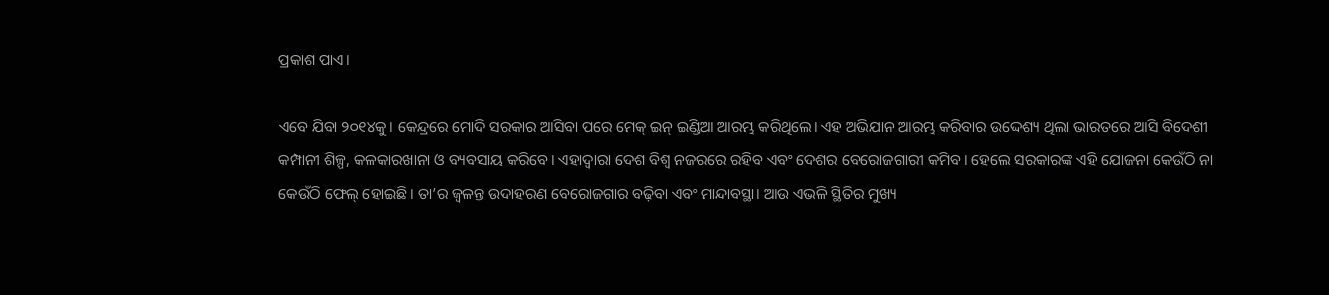ପ୍ରକାଶ ପାଏ।

ଏବେ ଯିବା ୨୦୧୪କୁ। କେନ୍ଦ୍ରରେ ମୋଦି ସରକାର ଆସିବା ପରେ ମେକ୍ ଇନ୍ ଇଣ୍ଡିଆ ଆରମ୍ଭ କରିଥିଲେ। ଏହ ଅଭିଯାନ ଆରମ୍ଭ କରିବାର ଉଦ୍ଦେଶ୍ୟ ଥିଲା ଭାରତରେ ଆସି ବିଦେଶୀ କମ୍ପାନୀ ଶିଳ୍ପ, କଳକାରଖାନା ଓ ବ୍ୟବସାୟ କରିବେ। ଏହାଦ୍ୱାରା ଦେଶ ବିଶ୍ୱ ନଜରରେ ରହିବ ଏବଂ ଦେଶର ବେରୋଜଗାରୀ କମିବ। ହେଲେ ସରକାରଙ୍କ ଏହି ଯୋଜନା କେଉଁଠି ନା କେଉଁଠି ଫେଲ୍ ହୋଇଛି। ତା’ର ଜ୍ୱଳନ୍ତ ଉଦାହରଣ ବେରୋଜଗାର ବଢ଼ିବା ଏବଂ ମାନ୍ଦାବସ୍ଥା। ଆଉ ଏଭଳି ସ୍ଥିତିର ମୁଖ୍ୟ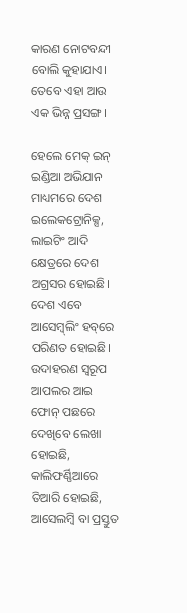କାରଣ ନୋଟବନ୍ଦୀ ବୋଲି କୁହାଯାଏ। ତେବେ ଏହା ଆଉ ଏକ ଭିନ୍ନ ପ୍ରସଙ୍ଗ।

ହେଲେ ମେକ୍ ଇନ୍ ଇଣ୍ଡିଆ ଅଭିଯାନ ମାଧ୍ୟମରେ ଦେଶ ଇଲେକଟ୍ରୋନିକ୍ସ, ଲାଇଟିଂ ଆଦି କ୍ଷେତ୍ରରେ ଦେଶ ଅଗ୍ରସର ହୋଇଛି। ଦେଶ ଏବେ ଆସେମ୍ବ୍‌ଲିଂ ହବ୍‌ରେ ପରିଣତ ହୋଇଛି। ଉଦାହରଣ ସ୍ୱରୂପ ଆପଲର ଆଇ ଫୋନ୍ ପଛରେ ଦେଖିବେ ଲେଖା ହୋଇଛି, କାଲିଫର୍ଣ୍ଣିଆରେ ତିଆରି ହୋଇଛି, ଆସେଲମ୍ୱି ବା ପ୍ରସ୍ତୁତ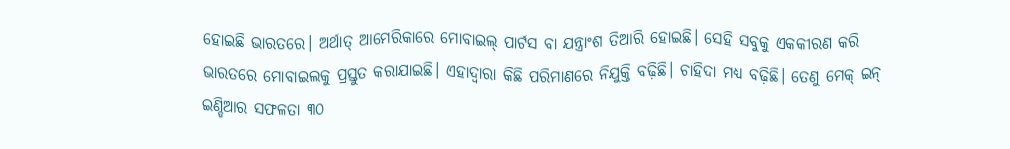ହୋଇଛି ଭାରତରେ। ଅର୍ଥାତ୍ ଆମେରିକାରେ ମୋବାଇଲ୍ ପାର୍ଟସ ବା ଯନ୍ତ୍ରାଂଶ ତିଆରି ହୋଇଛି। ସେହି ସବୁକୁ ଏକକୀରଣ କରି ଭାରତରେ ମୋବାଇଲକୁ ପ୍ରସ୍ତୁତ କରାଯାଇଛି। ଏହାଦ୍ୱାରା କିଛି ପରିମାଣରେ ନିଯୁକ୍ତି ବଢ଼ିଛି। ଚାହିଦା ମଧ୍ୟ ବଢ଼ିଛି। ତେଣୁ ମେକ୍ ଇନ୍ ଇଣ୍ଡିଆର ସଫଳତା ୩୦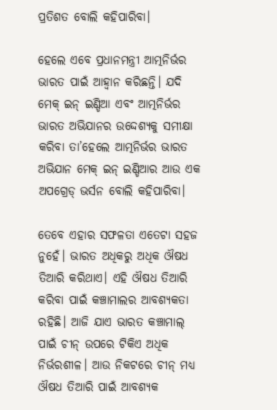ପ୍ରତିଶତ ବୋଲି କହିପାରିବା।

ହେଲେ ଏବେ ପ୍ରଧାନମନ୍ତ୍ରୀ ଆତ୍ମନିର୍ଭର ଭାରତ ପାଇଁ ଆହ୍ୱାନ କରିଛନ୍ତି। ଯଦି ମେକ୍ ଇନ୍ ଇଣ୍ଡିଆ ଏବଂ ଆତ୍ମନିର୍ଭର ଭାରତ ଅଭିଯାନର ଉଦ୍ଦେଶ୍ୟକୁ ସମୀକ୍ଷା କରିବା ତା’ହେଲେ ଆତ୍ମନିର୍ଭର ଭାରତ ଅଭିଯାନ ମେକ୍ ଇନ୍ ଇଣ୍ଡିଆର ଆଉ ଏକ ଅପଗ୍ରେଡ୍ ଭର୍ସନ ବୋଲି କହିପାରିବା।

ତେବେ ଏହାର ସଫଳତା ଏତେଟା ସହଜ ନୁହେଁ। ଭାରତ ଅଧିକରୁ ଅଧିକ ଔଷଧ ତିଆରି କରିଥାଏ। ଏହି ଔଷଧ ତିଆରି କରିବା ପାଇଁ କଞ୍ଚାମାଲର ଆବଶ୍ୟକତା ରହିଛି। ଆଜି ଯାଏ ଭାରତ କଞ୍ଚାମାଲ୍ ପାଇଁ ଚୀନ୍ ଉପରେ ଟିକିଏ ଅଧିକ ନିର୍ଭରଶୀଳ। ଆଉ ନିକଟରେ ଚୀନ୍ ମଧ୍ୟ ଔଷଧ ତିଆରି ପାଇଁ ଆବଶ୍ୟକ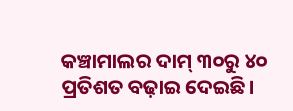କଞ୍ଚାମାଲର ଦାମ୍ ୩୦ରୁ ୪୦ ପ୍ରତିଶତ ବଢ଼ାଇ ଦେଇଛି।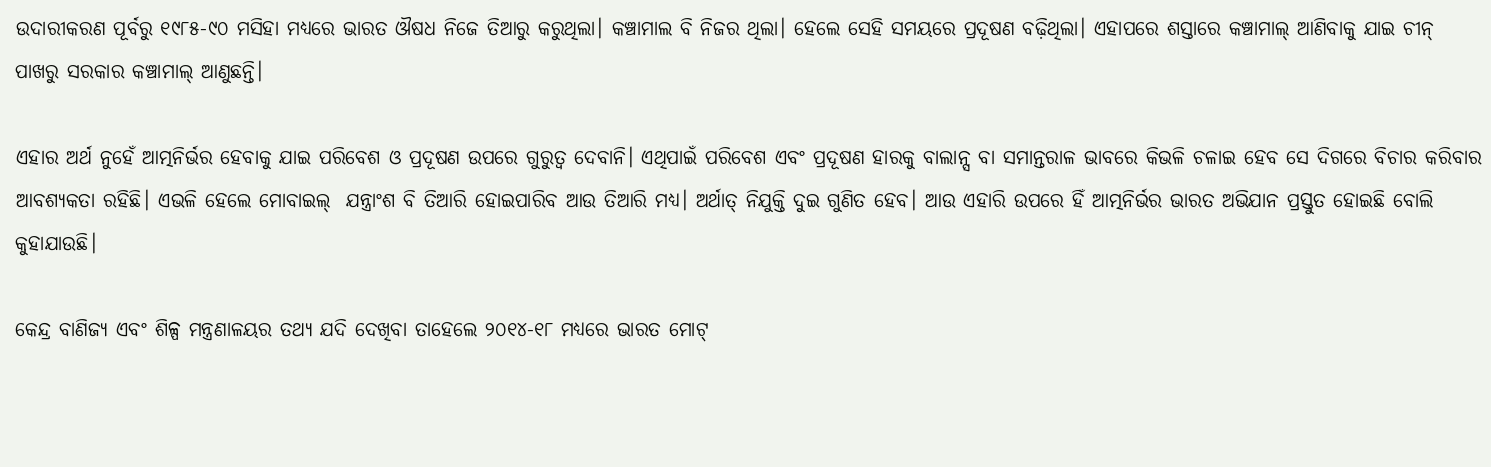ଉଦାରୀକରଣ ପୂର୍ବରୁ ୧୯୮୫-୯୦ ମସିହା ମଧ୍ୟରେ ଭାରତ ଔଷଧ ନିଜେ ତିଆରୁ କରୁଥିଲା। କଞ୍ଚାମାଲ ବି ନିଜର ଥିଲା। ହେଲେ ସେହି ସମୟରେ ପ୍ରଦୂଷଣ ବଢ଼ିଥିଲା। ଏହାପରେ ଶସ୍ତାରେ କଞ୍ଚାମାଲ୍ ଆଣିବାକୁ ଯାଇ ଚୀନ୍ ପାଖରୁ ସରକାର କଞ୍ଚାମାଲ୍ ଆଣୁଛନ୍ତି।

ଏହାର ଅର୍ଥ ନୁହେଁ ଆତ୍ମନିର୍ଭର ହେବାକୁ ଯାଇ ପରିବେଶ ଓ ପ୍ରଦୂଷଣ ଉପରେ ଗୁରୁତ୍ୱ ଦେବାନି। ଏଥିପାଇଁ ପରିବେଶ ଏବଂ ପ୍ରଦୂଷଣ ହାରକୁ ବାଲାନ୍ସ ବା ସମାନ୍ତରାଳ ଭାବରେ କିଭଳି ଚଳାଇ ହେବ ସେ ଦିଗରେ ବିଚାର କରିବାର ଆବଶ୍ୟକତା ରହିଛି। ଏଭଳି ହେଲେ ମୋବାଇଲ୍  ଯନ୍ତ୍ରାଂଶ ବି ତିଆରି ହୋଇପାରିବ ଆଉ ତିଆରି ମଧ୍ୟ। ଅର୍ଥାତ୍ ନିଯୁକ୍ତି ଦୁଇ ଗୁଣିତ ହେବ। ଆଉ ଏହାରି ଉପରେ ହିଁ ଆତ୍ମନିର୍ଭର ଭାରତ ଅଭିଯାନ ପ୍ରସ୍ତୁତ ହୋଇଛି ବୋଲି କୁହାଯାଉଛି।

କେନ୍ଦ୍ର ବାଣିଜ୍ୟ ଏବଂ ଶିଳ୍ପ ମନ୍ତ୍ରଣାଳୟର ତଥ୍ୟ ଯଦି ଦେଖିବା ତାହେଲେ ୨୦୧୪-୧୮ ମଧ୍ୟରେ ଭାରତ ମୋଟ୍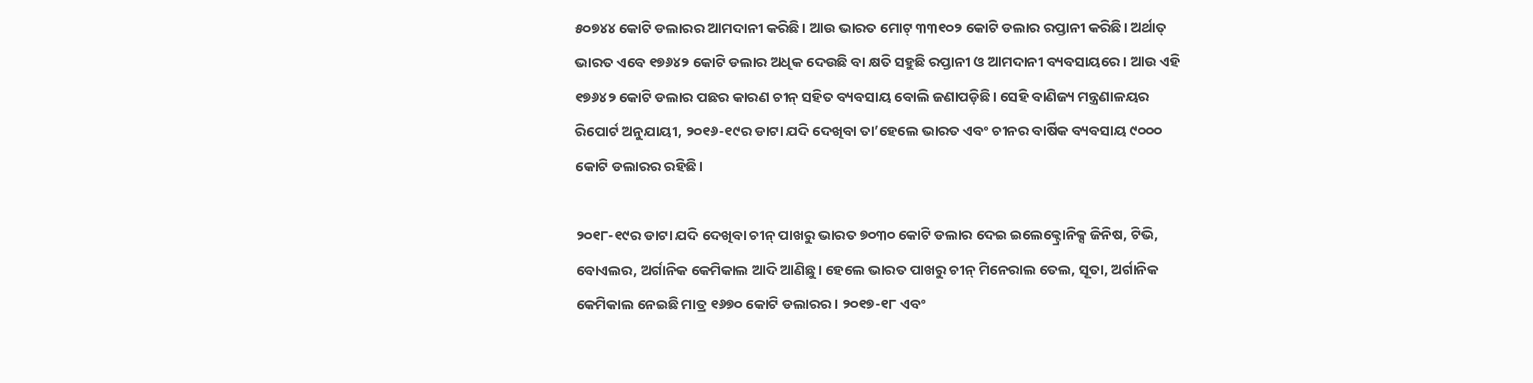୫୦୭୪୪ କୋଟି ଡଲାରର ଆମଦାନୀ କରିଛି। ଆଉ ଭାରତ ମୋଟ୍ ୩୩୧୦୨ କୋଟି ଡଲାର ରପ୍ତାନୀ କରିଛି। ଅର୍ଥାତ୍ ଭାରତ ଏବେ ୧୭୬୪୨ କୋଟି ଡଲାର ଅଧିକ ଦେଉଛି ବା କ୍ଷତି ସହୁଛି ରପ୍ତାନୀ ଓ ଆମଦାନୀ ବ୍ୟବସାୟରେ। ଆଉ ଏହି ୧୭୬୪୨ କୋଟି ଡଲାର ପଛର କାରଣ ଚୀନ୍ ସହିତ ବ୍ୟବସାୟ ବୋଲି ଜଣାପଡ଼ିଛି। ସେହି ବାଣିଜ୍ୟ ମନ୍ତ୍ରଣାଳୟର ରିପୋର୍ଟ ଅନୁଯାୟୀ, ୨୦୧୬-୧୯ର ଡାଟା ଯଦି ଦେଖିବା ତା’ହେଲେ ଭାରତ ଏବଂ ଚୀନର ବାର୍ଷିକ ବ୍ୟବସାୟ ୯୦୦୦ କୋଟି ଡଲାରର ରହିଛି।

୨୦୧୮-୧୯ର ଡାଟା ଯଦି ଦେଖିବା ଚୀନ୍ ପାଖରୁ ଭାରତ ୭୦୩୦ କୋଟି ଡଲାର ଦେଇ ଇଲେକ୍ଟ୍ରୋନିକ୍ସ ଜିନିଷ, ଟିଭି, ବୋଏଲର, ଅର୍ଗାନିକ କେମିକାଲ ଆଦି ଆଣିଛୁ। ହେଲେ ଭାରତ ପାଖରୁ ଚୀନ୍ ମିନେରାଲ ତେଲ, ସୂତା, ଅର୍ଗାନିକ କେମିକାଲ ନେଇଛି ମାତ୍ର ୧୬୭୦ କୋଟି ଡଲାରର। ୨୦୧୭-୧୮ ଏବଂ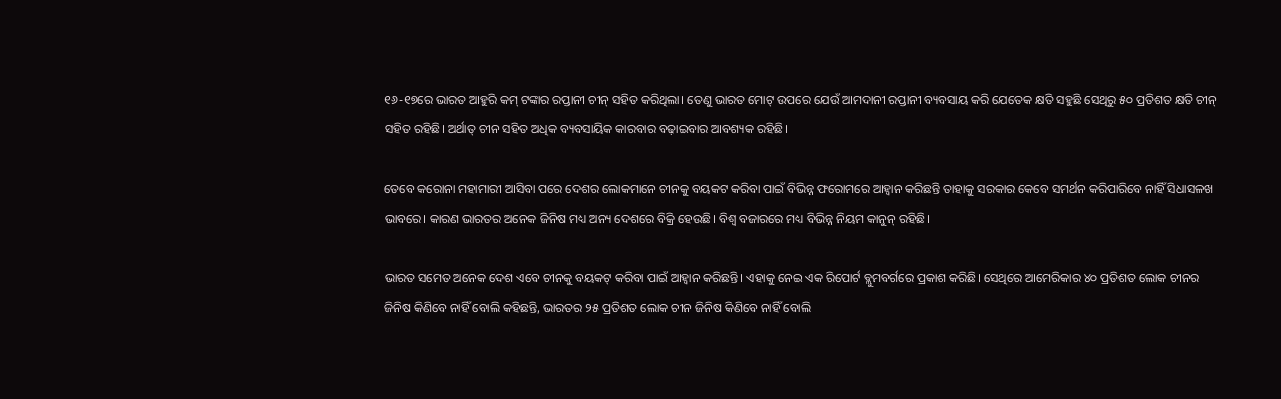୧୬-୧୭ରେ ଭାରତ ଆହୁରି କମ୍ ଟଙ୍କାର ରପ୍ତାନୀ ଚୀନ୍ ସହିତ କରିଥିଲା। ତେଣୁ ଭାରତ ମୋଟ୍ ଉପରେ ଯେଉଁ ଆମଦାନୀ ରପ୍ତାନୀ ବ୍ୟବସାୟ କରି ଯେତେକ କ୍ଷତି ସହୁଛି ସେଥିରୁ ୫୦ ପ୍ରତିଶତ କ୍ଷତି ଚୀନ୍ ସହିତ ରହିଛି। ଅର୍ଥାତ୍ ଚୀନ ସହିତ ଅଧିକ ବ୍ୟବସାୟିକ କାରବାର ବଢ଼ାଇବାର ଆବଶ୍ୟକ ରହିଛି।

ତେବେ କରୋନା ମହାମାରୀ ଆସିବା ପରେ ଦେଶର ଲୋକମାନେ ଚୀନକୁ ବୟକଟ କରିବା ପାଇଁ ବିଭିନ୍ନ ଫରୋମରେ ଆହ୍ୱାନ କରିଛନ୍ତି ତାହାକୁ ସରକାର କେବେ ସମର୍ଥନ କରିପାରିବେ ନାହିଁ ସିଧାସଳଖ ଭାବରେ। କାରଣ ଭାରତର ଅନେକ ଜିନିଷ ମଧ୍ୟ ଅନ୍ୟ ଦେଶରେ ବିକ୍ରି ହେଉଛି। ବିଶ୍ୱ ବଜାରରେ ମଧ୍ୟ ବିଭିନ୍ନ ନିୟମ କାନୁନ୍ ରହିଛି।

ଭାରତ ସମେତ ଅନେକ ଦେଶ ଏବେ ଚୀନକୁ ବୟକଟ୍ କରିବା ପାଇଁ ଆହ୍ୱାନ କରିଛନ୍ତି। ଏହାକୁ ନେଇ ଏକ ରିପୋର୍ଟ ବ୍ଲୁମବର୍ଗରେ ପ୍ରକାଶ କରିଛି। ସେଥିରେ ଆମେରିକାର ୪୦ ପ୍ରତିଶତ ଲୋକ ଚୀନର ଜିନିଷ କିଣିବେ ନାହିଁ ବୋଲି କହିଛନ୍ତି, ଭାରତର ୨୫ ପ୍ରତିଶତ ଲୋକ ଚୀନ ଜିନିଷ କିଣିବେ ନାହିଁ ବୋଲି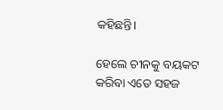କହିଛନ୍ତି।

ହେଲେ ଚୀନକୁ ବୟକଟ କରିବା ଏତେ ସହଜ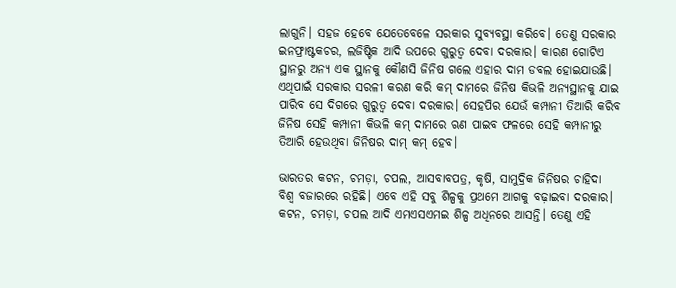ଲାଗୁନି। ସହଜ ହେବେ ଯେତେବେଳେ ସରକାର ସୁବ୍ୟବସ୍ଥା କରିବେ। ତେଣୁ ସରକାର ଇନଫ୍ରାଷ୍ଟକଚର, ଲଜିଷ୍ଟିକ ଆଦି ଉପରେ ଗୁରୁତ୍ୱ ଦେବା ଦରକାର। କାରଣ ଗୋଟିଏ ସ୍ଥାନରୁ ଅନ୍ୟ ଏକ ସ୍ଥାନକୁ କୌଣସି ଜିନିଷ ଗଲେ ଏହାର ଦାମ ଡବଲ ହୋଇଯାଉଛି। ଏଥିପାଇଁ ସରକାର ସରଳୀ କରଣ କରି କମ୍ ଦାମରେ ଜିନିଷ କିଭଳି ଅନ୍ୟସ୍ଥାନକୁ ଯାଇ ପାରିବ ସେ ଦିଗରେ ଗୁରୁତ୍ୱ ଦେବା ଦରକାର। ସେହପିର ଯେଉଁ କମ୍ପାନୀ ତିଆରି କରିବ ଜିନିଷ ସେହି କମ୍ପାନୀ କିଭଳି କମ୍ ଦାମରେ ଋଣ ପାଇବ ଫଳରେ ସେହି କମ୍ପାନୀରୁ ତିଆରି ହେଉଥିବା ଜିନିଷର ଦାମ୍ କମ୍ ହେବ।

ଭାରତର କଟନ, ଚମଡ଼ା, ଚପଲ, ଆସବାବପତ୍ର, କୃଷି, ସାମୁଦ୍ରିକ ଜିନିଷର ଚାହିଦା ବିଶ୍ୱ ବଜାରରେ ରହିଛି। ଏବେ ଏହି ସବୁ ଶିଳ୍ପକୁ ପ୍ରଥମେ ଆଗକୁ ବଢ଼ାଇବା ଦରକାର। କଟନ, ଚମଡ଼ା, ଚପଲ ଆଦି ଏମଏସଏମଇ ଶିଳ୍ପ ଅଧିନରେ ଆସନ୍ତି। ତେଣୁ ଏହି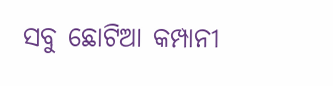ସବୁ ଛୋଟିଆ କମ୍ପାନୀ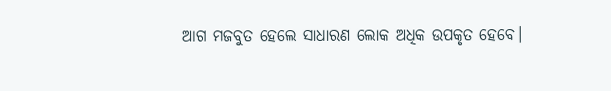ଆଗ ମଜବୁତ ହେଲେ ସାଧାରଣ ଲୋକ ଅଧିକ ଉପକୃତ ହେବେ।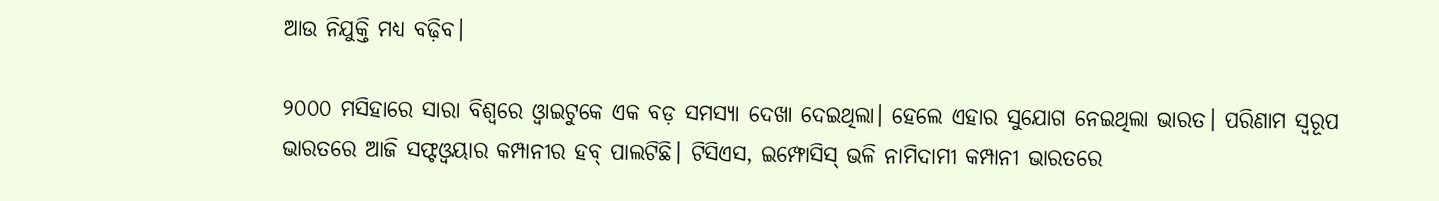ଆଉ ନିଯୁକ୍ତି ମଧ୍ୟ ବଢ଼ିବ।

୨୦୦୦ ମସିହାରେ ସାରା ବିଶ୍ୱରେ ଓ୍ୱାଇଟୁକେ ଏକ ବଡ଼ ସମସ୍ୟା ଦେଖା ଦେଇଥିଲା। ହେଲେ ଏହାର ସୁଯୋଗ ନେଇଥିଲା ଭାରତ। ପରିଣାମ ସ୍ୱରୂପ ଭାରତରେ ଆଜି ସଫ୍ଟଓ୍ୱୟାର କମ୍ପାନୀର ହବ୍ ପାଲଟିଛି। ଟିସିଏସ, ଇମ୍ଫୋସିସ୍ ଭଳି ନାମିଦାମୀ କମ୍ପାନୀ ଭାରତରେ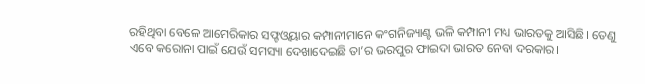ରହିଥିବା ବେଳେ ଆମେରିକାର ସଫ୍ଟଓ୍ୱୟାର କମ୍ପାନୀମାନେ କଂଗନିଜ୍ୟାଣ୍ଟ ଭଳି କମ୍ପାନୀ ମଧ୍ୟ ଭାରତକୁ ଆସିଛି। ତେଣୁ ଏବେ କରୋନା ପାଇଁ ଯେଉଁ ସମସ୍ୟା ଦେଖାଦେଇଛି ତା’ର ଭରପୁର ଫାଇଦା ଭାରତ ନେବା ଦରକାର।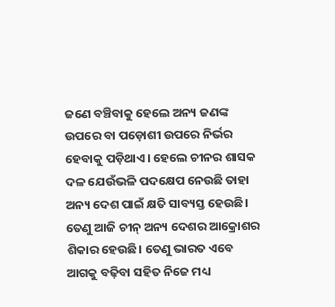ଜଣେ ବଞ୍ଚିବାକୁ ହେଲେ ଅନ୍ୟ ଜଣଙ୍କ ଉପରେ ବା ପଡ଼ୋଶୀ ଉପରେ ନିର୍ଭର ହେବାକୁ ପଡ଼ିଥାଏ। ହେଲେ ଚୀନର ଶାସକ ଦଳ ଯେଉଁଭଳି ପଦକ୍ଷେପ ନେଉଛି ତାହା ଅନ୍ୟ ଦେଶ ପାଇଁ କ୍ଷତି ସାବ୍ୟସ୍ତ ହେଉଛି। ତେଣୁ ଆଜି ଚୀନ୍ ଅନ୍ୟ ଦେଶର ଆକ୍ରୋଶର ଶିକାର ହେଉଛି। ତେଣୁ ଭାରତ ଏବେ ଆଗକୁ ବଢ଼ିବା ସହିତ ନିଜେ ମଧ୍ୟ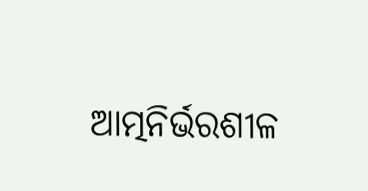ଆତ୍ମନିର୍ଭରଶୀଳ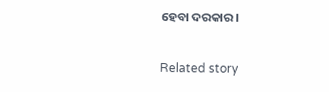ହେବା ଦରକାର।

Related story